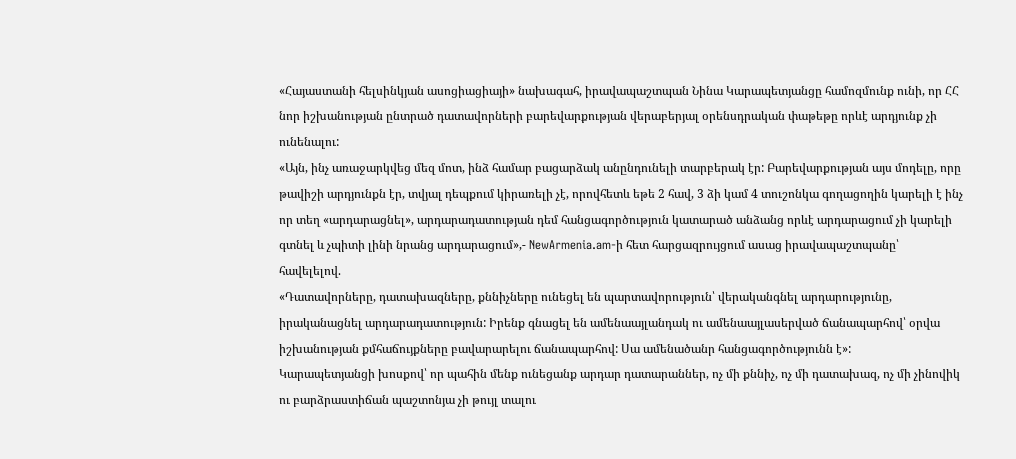«Հայաստանի հելսինկյան ասոցիացիայի» նախագահ, իրավապաշտպան Նինա Կարապետյանցը համոզմունք ունի, որ ՀՀ նոր իշխանության ընտրած դատավորների բարեվարքության վերաբերյալ օրենսդրական փաթեթը որևէ արդյունք չի ունենալու:
«Այն, ինչ առաջարկվեց մեզ մոտ, ինձ համար բացարձակ անընդունելի տարբերակ էր: Բարեվարքության այս մոդելը, որը թավիշի արդյունքն էր, տվյալ դեպքում կիրառելի չէ, որովհետև եթե 2 հավ, 3 ձի կամ 4 տուշոնկա գողացողին կարելի է ինչ որ տեղ «արդարացնել», արդարադատության դեմ հանցագործություն կատարած անձանց որևէ արդարացում չի կարելի գտնել և չպիտի լինի նրանց արդարացում»,- NewArmenia.am-ի հետ հարցազրույցում ասաց իրավապաշտպանը՝ հավելելով.
«Դատավորները, դատախազները, քննիչները ունեցել են պարտավորություն՝ վերականգնել արդարությունը, իրականացնել արդարադատություն: Իրենք գնացել են ամենաայլանդակ ու ամենաայլասերված ճանապարհով՝ օրվա իշխանության քմհաճույքները բավարարելու ճանապարհով: Սա ամենածանր հանցագործությունն է»:
Կարապետյանցի խոսքով՝ որ պահին մենք ունեցանք արդար դատարաններ, ոչ մի քննիչ, ոչ մի դատախազ, ոչ մի չինովիկ ու բարձրաստիճան պաշտոնյա չի թույլ տալու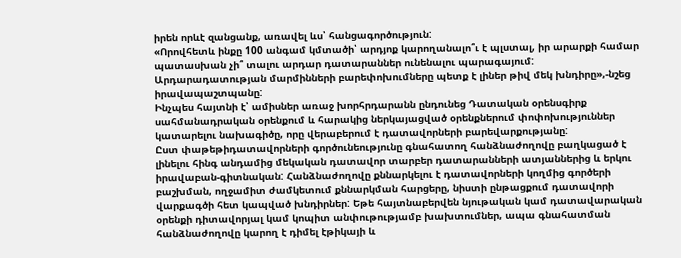իրեն որևէ զանցանք, առավել ևս՝ հանցագործություն:
«Որովհետև ինքը 100 անգամ կմտածի՝ արդյոք կարողանալո՞ւ է պլստալ, իր արարքի համար պատասխան չի՞ տալու արդար դատարաններ ունենալու պարագայում: Արդարադատության մարմինների բարեփոխումները պետք է լիներ թիվ մեկ խնդիրը»,-նշեց իրավապաշտպանը:
Ինչպես հայտնի է՝ ամիսներ առաջ խորհրդարանն ընդունեց Դատական օրենսգիրք սահմանադրական օրենքում և հարակից ներկայացված օրենքներում փոփոխություններ կատարելու նախագիծը, որը վերաբերում է դատավորների բարեվարքությանը:
Ըստ փաթեթիդատավորների գործունեությունը գնահատող հանձնաժողովը բաղկացած է լինելու հինգ անդամից մեկական դատավոր տարբեր դատարանների ատյաններից և երկու իրավաբան-գիտնական: Հանձնաժողովը քննարկելու է դատավորների կողմից գործերի բաշխման, ողջամիտ ժամկետում քննարկման հարցերը, նիստի ընթացքում դատավորի վարքագծի հետ կապված խնդիրներ: Եթե հայտնաբերվեն նյութական կամ դատավարական օրենքի դիտավորյալ կամ կոպիտ անփութությամբ խախտումներ, ապա գնահատման հանձնաժողովը կարող է դիմել էթիկայի և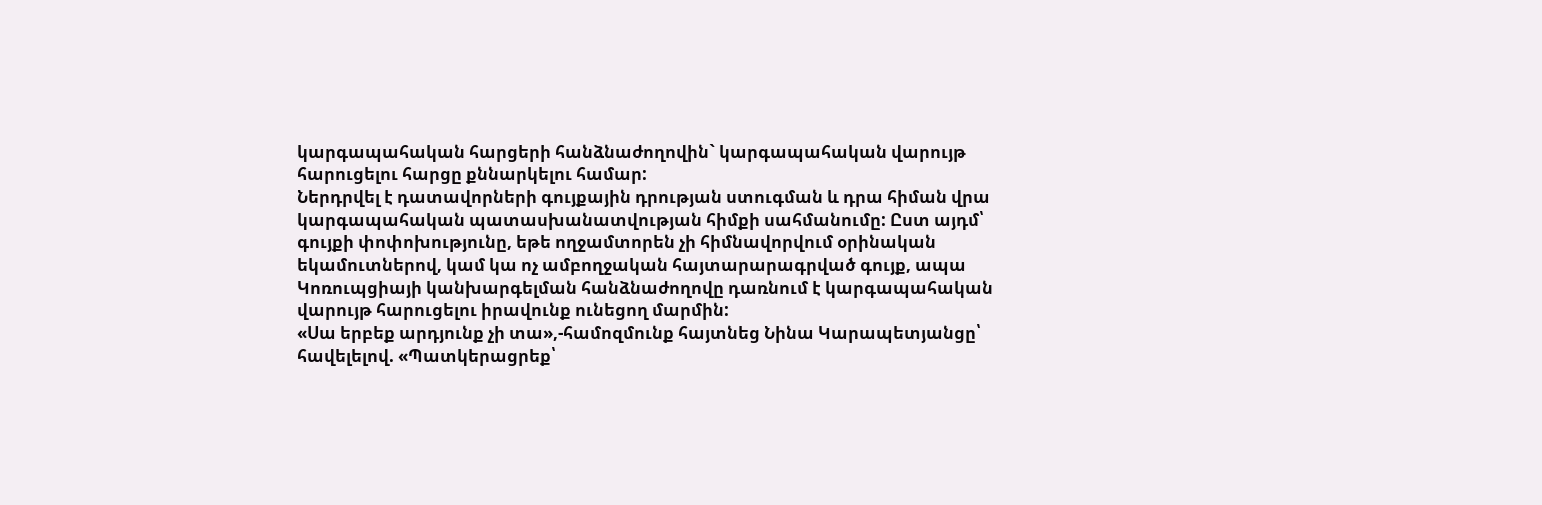կարգապահական հարցերի հանձնաժողովին` կարգապահական վարույթ հարուցելու հարցը քննարկելու համար:
Ներդրվել է դատավորների գույքային դրության ստուգման և դրա հիման վրա կարգապահական պատասխանատվության հիմքի սահմանումը: Ըստ այդմ՝ գույքի փոփոխությունը, եթե ողջամտորեն չի հիմնավորվում օրինական եկամուտներով, կամ կա ոչ ամբողջական հայտարարագրված գույք, ապա Կոռուպցիայի կանխարգելման հանձնաժողովը դառնում է կարգապահական վարույթ հարուցելու իրավունք ունեցող մարմին:
«Սա երբեք արդյունք չի տա»,-համոզմունք հայտնեց Նինա Կարապետյանցը՝ հավելելով. «Պատկերացրեք՝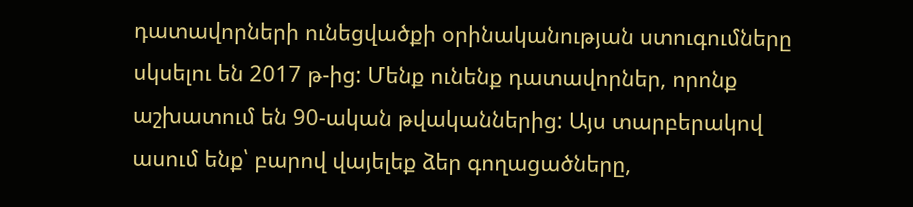դատավորների ունեցվածքի օրինականության ստուգումները սկսելու են 2017 թ-ից: Մենք ունենք դատավորներ, որոնք աշխատում են 90-ական թվականներից: Այս տարբերակով ասում ենք՝ բարով վայելեք ձեր գողացածները,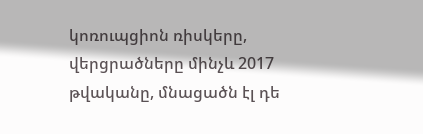կոռուպցիոն ռիսկերը, վերցրածները մինչև 2017 թվականը, մնացածն էլ դե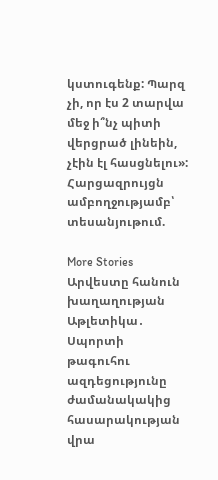կստուգենք: Պարզ չի, որ էս 2 տարվա մեջ ի՞նչ պիտի վերցրած լինեին, չէին էլ հասցնելու»:
Հարցազրույցն ամբողջությամբ՝ տեսանյութում.

More Stories
Արվեստը հանուն խաղաղության
Աթլետիկա․ Սպորտի թագուհու ազդեցությունը ժամանակակից հասարակության վրա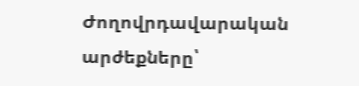Ժողովրդավարական արժեքները՝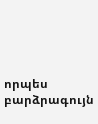որպես բարձրագույն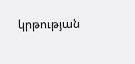կրթության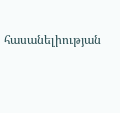հասանելիության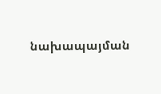նախապայման